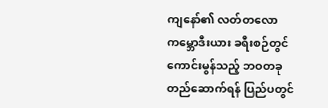ကျနော်၏ လတ်တလော ကမ္ဘောဒီးယား ခရီးစဉ်တွင် ကောင်းမွန်သည့် ဘဝတခု တည်ဆောက်ရန် ပြည်ပတွင်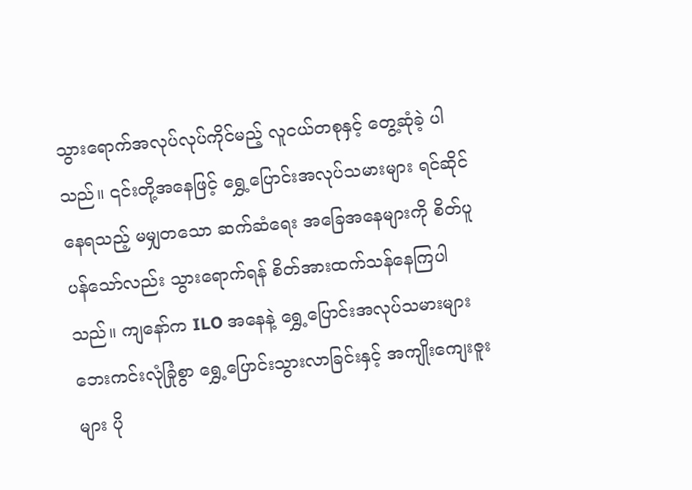သွားရောက်အလုပ်လုပ်ကိုင်မည့် လူငယ်တစုနှင့် တွေ့ဆုံခဲ့ ပါသည်။ ၎င်းတို့အနေဖြင့် ရွှေ့ပြောင်းအလုပ်သမားများ ရင်ဆိုင်နေရသည့် မမျှတသော ဆက်ဆံရေး အခြေအနေများကို စိတ်ပူပန်သော်လည်း သွားရောက်ရန် စိတ်အားထက်သန်နေကြပါသည်။ ကျနော်က ILO အနေနဲ့ ရွှေ့ပြောင်းအလုပ်သမားများ ဘေးကင်းလုံခြုံစွာ ရွှေ့ပြောင်းသွားလာခြင်းနှင့် အကျိုးကျေးဇူးများ ပို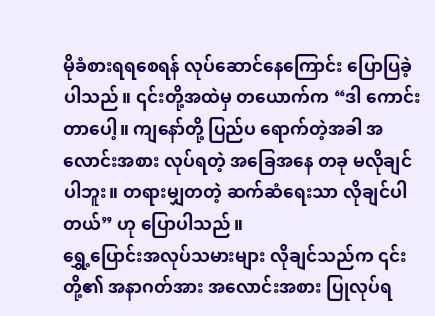မိုခံစားရရစေရန် လုပ်ဆောင်နေကြောင်း ပြောပြခဲ့ပါသည်။ ၎င်းတို့အထဲမှ တယောက်က “ဒါ ကောင်းတာပေါ့။ ကျနော်တို့ ပြည်ပ ရောက်တဲ့အခါ အလောင်းအစား လုပ်ရတဲ့ အခြေအနေ တခု မလိုချင်ပါဘူး။ တရားမျှတတဲ့ ဆက်ဆံရေးသာ လိုချင်ပါတယ်” ဟု ပြောပါသည်။
ရွှေ့ပြောင်းအလုပ်သမားများ လိုချင်သည်က ၎င်းတို့၏ အနာဂတ်အား အလောင်းအစား ပြုလုပ်ရ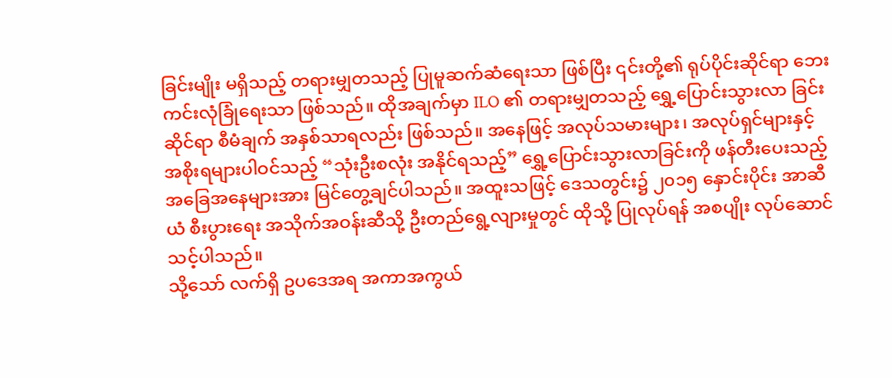ခြင်းမျိုး မရှိသည့် တရားမျှတသည့် ပြုမူဆက်ဆံရေးသာ ဖြစ်ပြီး ၎င်းတို့၏ ရုပ်ပိုင်းဆိုင်ရာ ဘေးကင်းလုံခြုံရေးသာ ဖြစ်သည်။ ထိုအချက်မှာ ILO ၏ တရားမျှတသည့် ရွှေ့ပြောင်းသွားလာ ခြင်းဆိုင်ရာ စီမံချက် အနှစ်သာရလည်း ဖြစ်သည်။ အနေဖြင့် အလုပ်သမားများ၊ အလုပ်ရှင်များနှင့် အစိုးရများပါဝင်သည့် “သုံးဦးစလုံး အနိုင်ရသည့်” ရွှေ့ပြောင်းသွားလာခြင်းကို ဖန်တီးပေးသည့် အခြေအနေများအား မြင်တွေ့ချင်ပါသည်။ အထူးသဖြင့် ဒေသတွင်း၌ ၂၀၁၅ နှောင်းပိုင်း အာဆီယံ စီးပွားရေး အသိုက်အဝန်းဆီသို့ ဦးတည်ရွေ့လျားမှုတွင် ထိုသို့ ပြုလုပ်ရန် အစပျိုး လုပ်ဆောင်သင့်ပါသည်။
သို့သော် လက်ရှိ ဥပဒေအရ အကာအကွယ်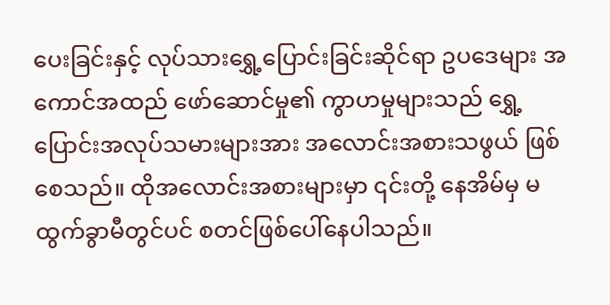ပေးခြင်းနှင့် လုပ်သားရွှေ့ပြောင်းခြင်းဆိုင်ရာ ဥပဒေများ အကောင်အထည် ဖော်ဆောင်မှု၏ ကွာဟမှုများသည် ရွှေ့ပြောင်းအလုပ်သမားများအား အလောင်းအစားသဖွယ် ဖြစ်စေသည်။ ထိုအလောင်းအစားများမှာ ၎င်းတို့ နေအိမ်မှ မထွက်ခွာမီတွင်ပင် စတင်ဖြစ်ပေါ်နေပါသည်။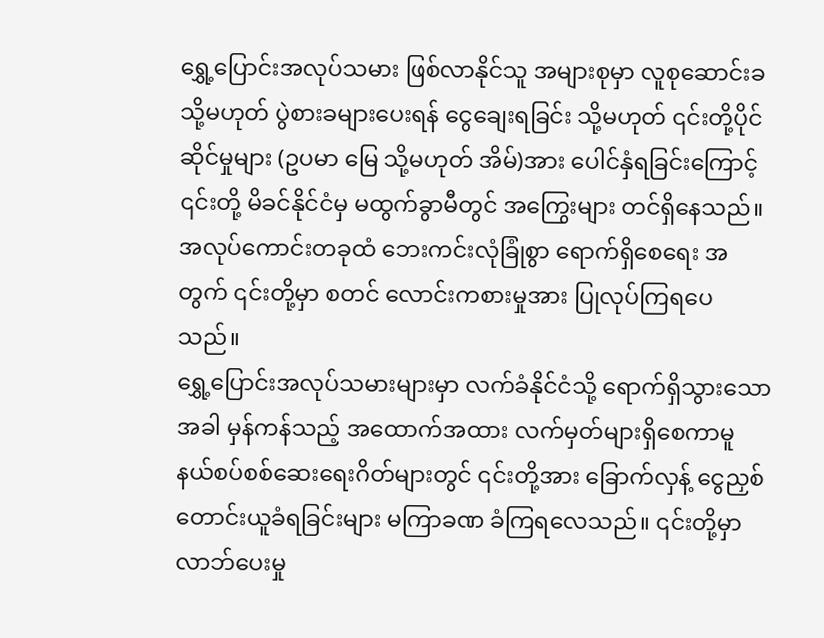ရွှေ့ပြောင်းအလုပ်သမား ဖြစ်လာနိုင်သူ အများစုမှာ လူစုဆောင်းခ သို့မဟုတ် ပွဲစားခများပေးရန် ငွေချေးရခြင်း သို့မဟုတ် ၎င်းတို့ပိုင်ဆိုင်မှုများ (ဥပမာ မြေ သို့မဟုတ် အိမ်)အား ပေါင်နှံရခြင်းကြောင့် ၎င်းတို့ မိခင်နိုင်ငံမှ မထွက်ခွာမီတွင် အကြွေးများ တင်ရှိနေသည်။ အလုပ်ကောင်းတခုထံ ဘေးကင်းလုံခြုံစွာ ရောက်ရှိစေရေး အတွက် ၎င်းတို့မှာ စတင် လောင်းကစားမှုအား ပြုလုပ်ကြရပေသည်။
ရွှေ့ပြောင်းအလုပ်သမားများမှာ လက်ခံနိုင်ငံသို့ ရောက်ရှိသွားသောအခါ မှန်ကန်သည့် အထောက်အထား လက်မှတ်များရှိစေကာမူ နယ်စပ်စစ်ဆေးရေးဂိတ်များတွင် ၎င်းတို့အား ခြောက်လှန့် ငွေညှစ် တောင်းယူခံရခြင်းများ မကြာခဏ ခံကြရလေသည်။ ၎င်းတို့မှာ လာဘ်ပေးမှု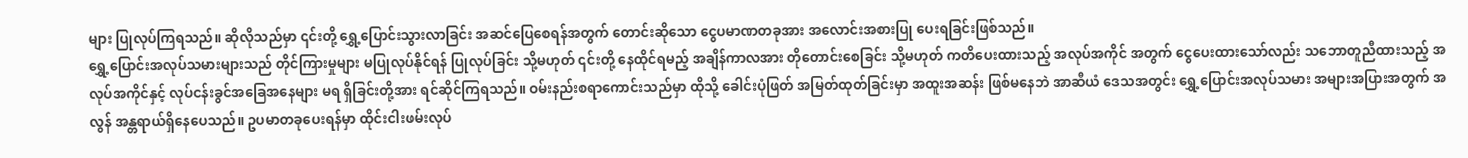များ ပြုလုပ်ကြရသည်။ ဆိုလိုသည်မှာ ၎င်းတို့ ရွှေ့ပြောင်းသွားလာခြင်း အဆင်ပြေစေရန်အတွက် တောင်းဆိုသော ငွေပမာဏတခုအား အလောင်းအစားပြု ပေးရခြင်းဖြစ်သည်။
ရွှေ့ပြောင်းအလုပ်သမားများသည် တိုင်ကြားမှုများ မပြုလုပ်နိုင်ရန် ပြုလုပ်ခြင်း သို့မဟုတ် ၎င်းတို့ နေထိုင်ရမည့် အချိန်ကာလအား တိုတောင်းစေခြင်း သို့မဟုတ် ကတိပေးထားသည့် အလုပ်အကိုင် အတွက် ငွေပေးထားသော်လည်း သဘောတူညီထားသည့် အလုပ်အကိုင်နှင့် လုပ်ငန်းခွင်အခြေအနေများ မရ ရှိခြင်းတို့အား ရင်ဆိုင်ကြရသည်။ ဝမ်းနည်းစရာကောင်းသည်မှာ ထိုသို့ ခေါင်းပုံဖြတ် အမြတ်ထုတ်ခြင်းမှာ အထူးအဆန်း ဖြစ်မနေဘဲ အာဆီယံ ဒေသအတွင်း ရွှေ့ပြောင်းအလုပ်သမား အများအပြားအတွက် အလွန် အန္တရာယ်ရှိနေပေသည်။ ဥပမာတခုပေးရန်မှာ ထိုင်းငါးဖမ်းလုပ်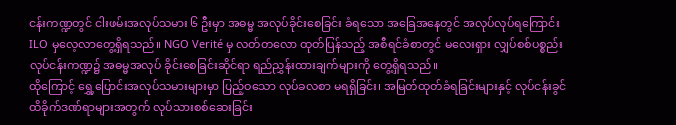ငန်းကဏ္ဍတွင် ငါးဖမ်းအလုပ်သမား ၆ ဦးမှာ အဓမ္မ အလုပ်ခိုင်းစေခြင်း ခံရသော အခြေအနေတွင် အလုပ်လုပ်ရကြောင်း ILO မှလေ့လာတွေ့ရှိရသည်။ NGO Verité မှ လတ်တလော ထုတ်ပြန်သည့် အစီရင်ခံစာတွင် မလေးရှား လျှပ်စစ်ပစ္စည်း လုပ်ငန်းကဏ္ဍ၌ အဓမ္မအလုပ် ခိုင်းစေခြင်းဆိုင်ရာ ရည်ညွှန်းထားချက်များကို တွေ့ရှိရသည်။
ထိုကြောင့် ရွှေ့ပြောင်းအလုပ်သမားများမှာ ပြည့်ဝသော လုပ်ခလစာ မရရှိခြင်း၊ အမြတ်ထုတ်ခံရခြင်းများနှင့် လုပ်ငန်းခွင် ထိခိုက်ဒဏ်ရာများအတွက် လုပ်သားစစ်ဆေးခြင်း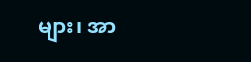များ၊ အာ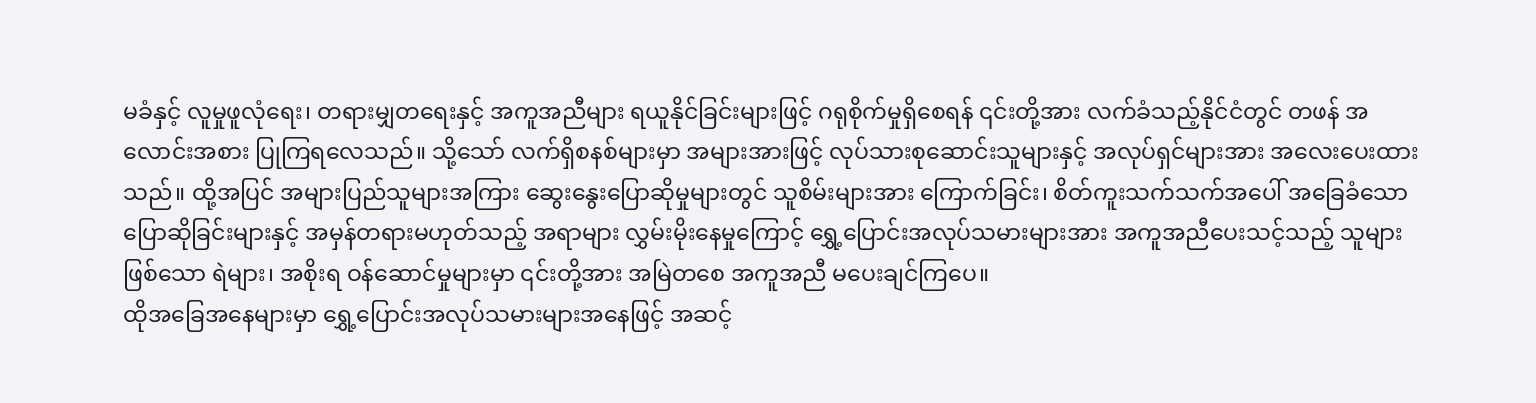မခံနှင့် လူမှုဖူလုံရေး၊ တရားမျှတရေးနှင့် အကူအညီများ ရယူနိုင်ခြင်းများဖြင့် ဂရုစိုက်မှုရှိစေရန် ၎င်းတို့အား လက်ခံသည့်နိုင်ငံတွင် တဖန် အလောင်းအစား ပြုကြရလေသည်။ သို့သော် လက်ရှိစနစ်များမှာ အများအားဖြင့် လုပ်သားစုဆောင်းသူများနှင့် အလုပ်ရှင်များအား အလေးပေးထားသည်။ ထို့အပြင် အများပြည်သူများအကြား ဆွေးနွေးပြောဆိုမှုများတွင် သူစိမ်းများအား ကြောက်ခြင်း၊ စိတ်ကူးသက်သက်အပေါ် အခြေခံသောပြောဆိုခြင်းများနှင့် အမှန်တရားမဟုတ်သည့် အရာများ လွှမ်းမိုးနေမှုကြောင့် ရွှေ့ပြောင်းအလုပ်သမားများအား အကူအညီပေးသင့်သည့် သူများဖြစ်သော ရဲများ၊ အစိုးရ ဝန်ဆောင်မှုများမှာ ၎င်းတို့အား အမြဲတစေ အကူအညီ မပေးချင်ကြပေ။
ထိုအခြေအနေများမှာ ရွှေ့ပြောင်းအလုပ်သမားများအနေဖြင့် အဆင့်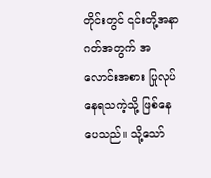တိုင်းတွင် ၎င်းတို့အနာဂတ်အတွက် အလောင်းအစား ပြုလုပ်နေရသကဲ့သို့ ဖြစ်နေပေသည်။ သို့သော်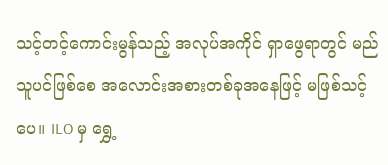သင့်တင့်ကောင်းမွန်သည့် အလုပ်အကိုင် ရှာဖွေရာတွင် မည်သူပင်ဖြစ်စေ အလောင်းအစားတစ်ခုအနေဖြင့် မဖြစ်သင့်ပေ။ ILO မှ ရွှေ့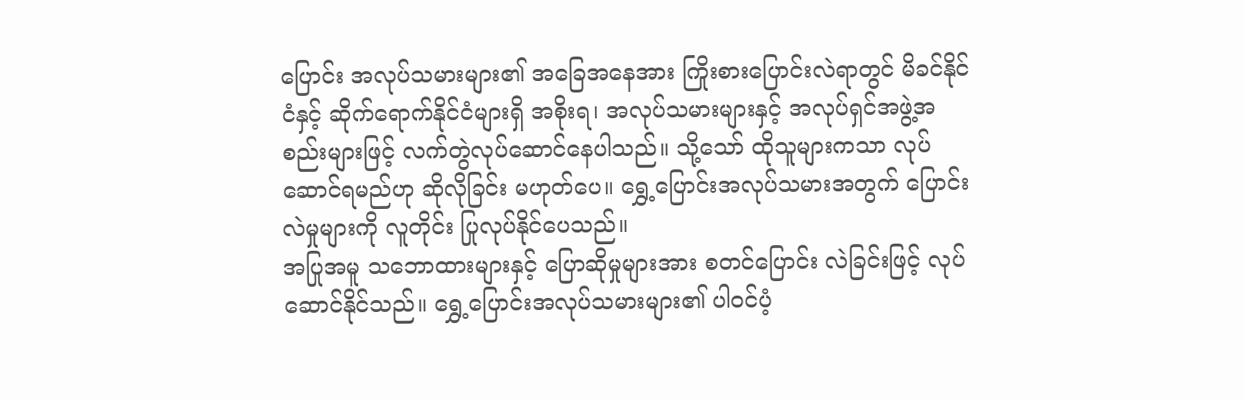ပြောင်း အလုပ်သမားများ၏ အခြေအနေအား ကြိုးစားပြောင်းလဲရာတွင် မိခင်နိုင်ငံနှင့် ဆိုက်ရောက်နိုင်ငံများရှိ အစိုးရ၊ အလုပ်သမားများနှင့် အလုပ်ရှင်အဖွဲ့အစည်းများဖြင့် လက်တွဲလုပ်ဆောင်နေပါသည်။ သို့သော် ထိုသူများကသာ လုပ်ဆောင်ရမည်ဟု ဆိုလိုခြင်း မဟုတ်ပေ။ ရွှေ့ပြောင်းအလုပ်သမားအတွက် ပြောင်းလဲမှုများကို လူတိုင်း ပြုလုပ်နိုင်ပေသည်။
အပြုအမူ သဘောထားများနှင့် ပြောဆိုမှုများအား စတင်ပြောင်း လဲခြင်းဖြင့် လုပ်ဆောင်နိုင်သည်။ ရွှေ့ပြောင်းအလုပ်သမားများ၏ ပါဝင်ပံ့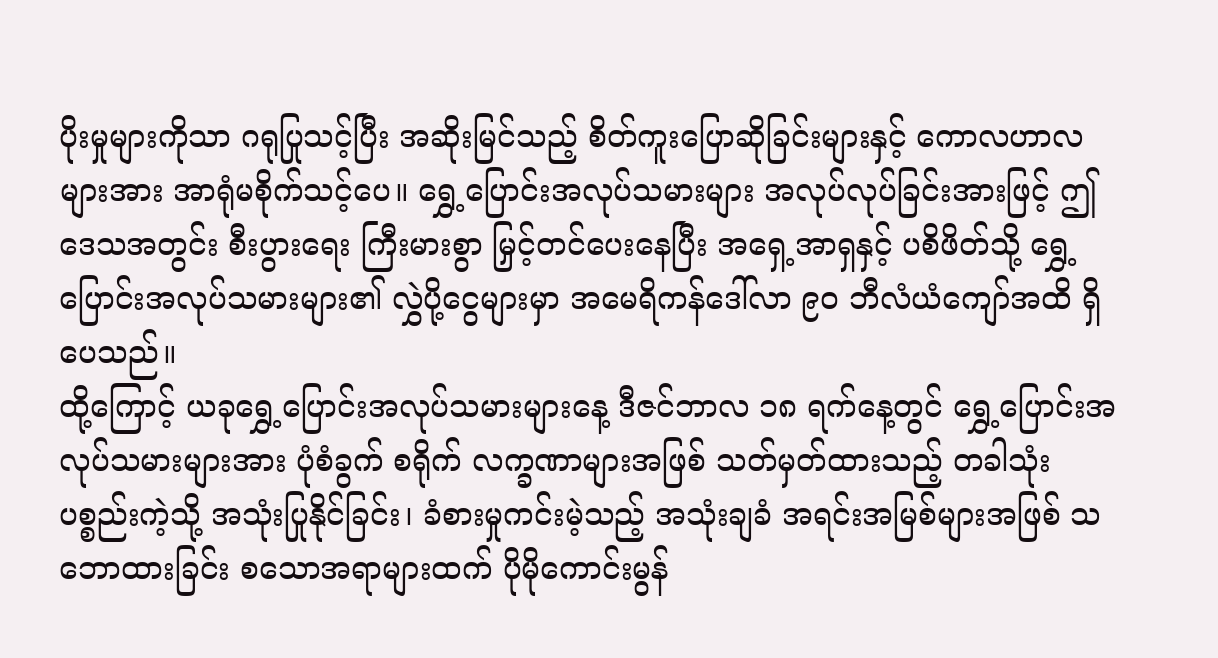ပိုးမှုများကိုသာ ဂရုပြုသင့်ပြီး အဆိုးမြင်သည့် စိတ်ကူးပြောဆိုခြင်းများနှင့် ကောလဟာလများအား အာရုံမစိုက်သင့်ပေ။ ရွှေ့ပြောင်းအလုပ်သမားများ အလုပ်လုပ်ခြင်းအားဖြင့် ဤဒေသအတွင်း စီးပွားရေး ကြီးမားစွာ မြှင့်တင်ပေးနေပြီး အရှေ့အာရှနှင့် ပစိဖိတ်သို့ ရွှေ့ပြောင်းအလုပ်သမားများ၏ လွှဲပို့ငွေများမှာ အမေရိကန်ဒေါ်လာ ၉၀ ဘီလံယံကျော်အထိ ရှိပေသည်။
ထို့ကြောင့် ယခုရွှေ့ပြောင်းအလုပ်သမားများနေ့ ဒီဇင်ဘာလ ၁၈ ရက်နေ့တွင် ရွှေ့ပြောင်းအလုပ်သမားများအား ပုံစံခွက် စရိုက် လက္ခဏာများအဖြစ် သတ်မှတ်ထားသည့် တခါသုံးပစ္စည်းကဲ့သို့ အသုံးပြုနိုင်ခြင်း၊ ခံစားမှုကင်းမဲ့သည့် အသုံးချခံ အရင်းအမြစ်များအဖြစ် သဘောထားခြင်း စသောအရာများထက် ပိုမိုကောင်းမွန်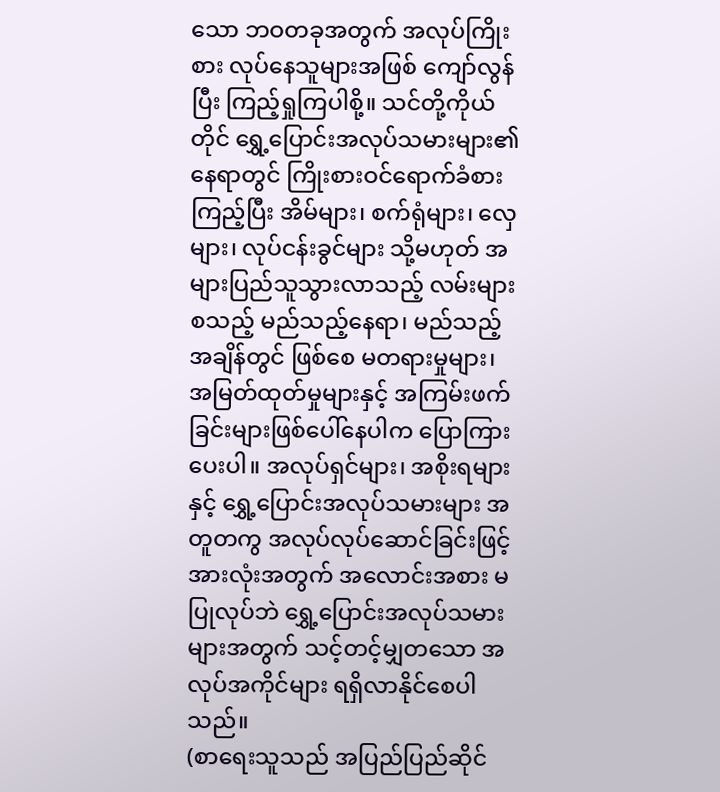သော ဘဝတခုအတွက် အလုပ်ကြိုးစား လုပ်နေသူများအဖြစ် ကျော်လွန်ပြီး ကြည့်ရှုကြပါစို့။ သင်တို့ကိုယ်တိုင် ရွှေ့ပြောင်းအလုပ်သမားများ၏ နေရာတွင် ကြိုးစားဝင်ရောက်ခံစားကြည့်ပြီး အိမ်များ၊ စက်ရုံများ၊ လှေများ၊ လုပ်ငန်းခွင်များ သို့မဟုတ် အများပြည်သူသွားလာသည့် လမ်းများစသည့် မည်သည့်နေရာ၊ မည်သည့်အချိန်တွင် ဖြစ်စေ မတရားမှုများ၊ အမြတ်ထုတ်မှုများနှင့် အကြမ်းဖက်ခြင်းများဖြစ်ပေါ်နေပါက ပြောကြားပေးပါ။ အလုပ်ရှင်များ၊ အစိုးရများနှင့် ရွှေ့ပြောင်းအလုပ်သမားများ အတူတကွ အလုပ်လုပ်ဆောင်ခြင်းဖြင့် အားလုံးအတွက် အလောင်းအစား မပြုလုပ်ဘဲ ရွှေ့ပြောင်းအလုပ်သမားများအတွက် သင့်တင့်မျှတသော အလုပ်အကိုင်များ ရရှိလာနိုင်စေပါသည်။
(စာရေးသူသည် အပြည်ပြည်ဆိုင်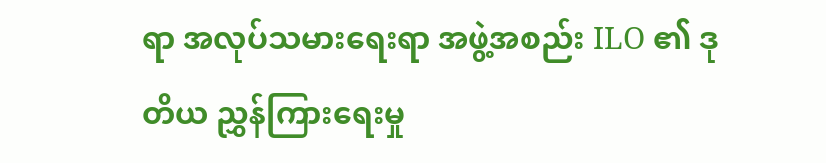ရာ အလုပ်သမားရေးရာ အဖွဲ့အစည်း ILO ၏ ဒုတိယ ညွှန်ကြားရေးမှု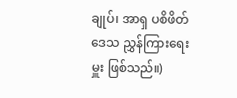ချုပ်၊ အာရှ ပစိဖိတ်ဒေသ ညွှန်ကြားရေးမှူး ဖြစ်သည်။)